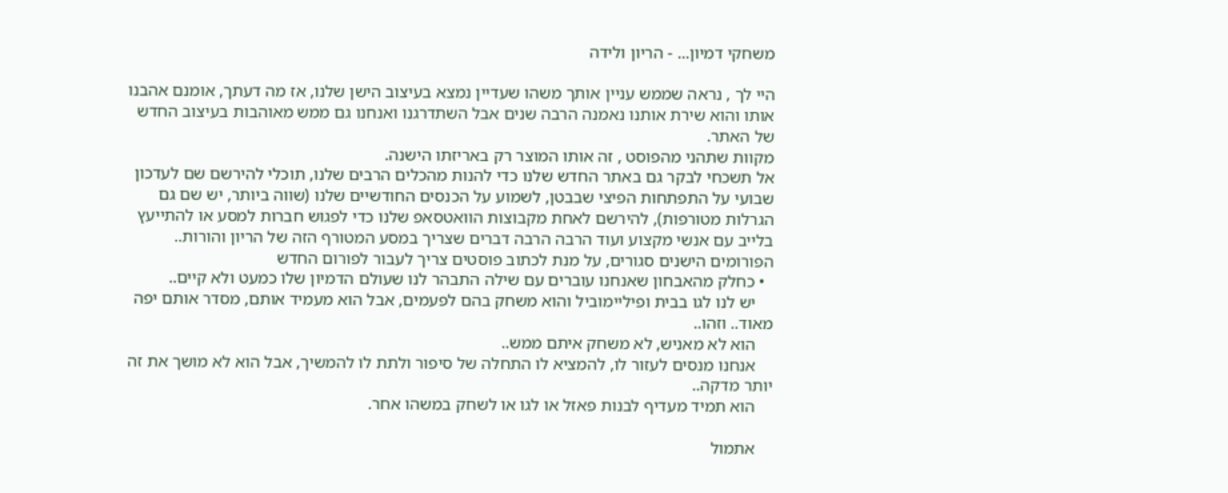משחקי דמיון... - הריון ולידה

היי לך , נראה שממש עניין אותך משהו שעדיין נמצא בעיצוב הישן שלנו, אז מה דעתך, אומנם אהבנו אותו והוא שירת אותנו נאמנה הרבה שנים אבל השתדרגנו ואנחנו גם ממש מאוהבות בעיצוב החדש של האתר.
מקוות שתהני מהפוסט , זה אותו המוצר רק באריזתו הישנה.
אל תשכחי לבקר גם באתר החדש שלנו כדי להנות מהכלים הרבים שלנו, תוכלי להירשם שם לעדכון שבועי על התפתחות הפיצי שבבטן, לשמוע על הכנסים החודשיים שלנו (שווה ביותר, יש שם גם הגרלות מטורפות), להירשם לאחת מקבוצות הוואטסאפ שלנו כדי לפגוש חברות למסע או להתייעץ בלייב עם אנשי מקצוע ועוד הרבה הרבה דברים שצריך במסע המטורף הזה של הריון והורות..
הפורומים הישנים סגורים, על מנת לכתוב פוסטים צריך לעבור לפורום החדש
  • כחלק מהאבחון שאנחנו עוברים עם שילה התבהר לנו שעולם הדמיון שלו כמעט ולא קיים..
    יש לנו לגו בבית ופיליימוביל והוא משחק בהם לפעמים, אבל הוא מעמיד אותם, מסדר אותם יפה מאוד.. וזהו..
    הוא לא מאניש, לא משחק איתם ממש..
    אנחנו מנסים לעזור לו, להמציא לו התחלה של סיפור ולתת לו להמשיך, אבל הוא לא מושך את זה יותר מדקה..
    הוא תמיד מעדיף לבנות פאזל או לגו או לשחק במשהו אחר.

    אתמול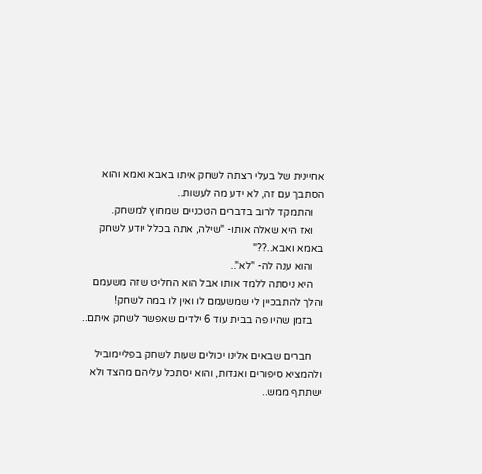אחיינית של בעלי רצתה לשחק איתו באבא ואמא והוא הסתבך עם זה, לא ידע מה לעשות..
    והתמקד לרוב בדברים הטכניים שמחוץ למשחק.
    ואז היא שאלה אותו- "שילה, אתה בכלל יודע לשחק באמא ואבא..??"
    והוא ענה לה- "לא"..
    היא ניסתה ללמד אותו אבל הוא החליט שזה משעמם והלך להתבכיין לי שמשעמם לו ואין לו במה לשחק!
    בזמן שהיו פה בבית עוד 6 ילדים שאפשר לשחק איתם..

    חברים שבאים אלינו יכולים שעות לשחק בפליימוביל ולהמציא סיפורים ואגדות, והוא יסתכל עליהם מהצד ולא ישתתף ממש..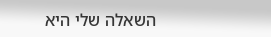השאלה שלי היא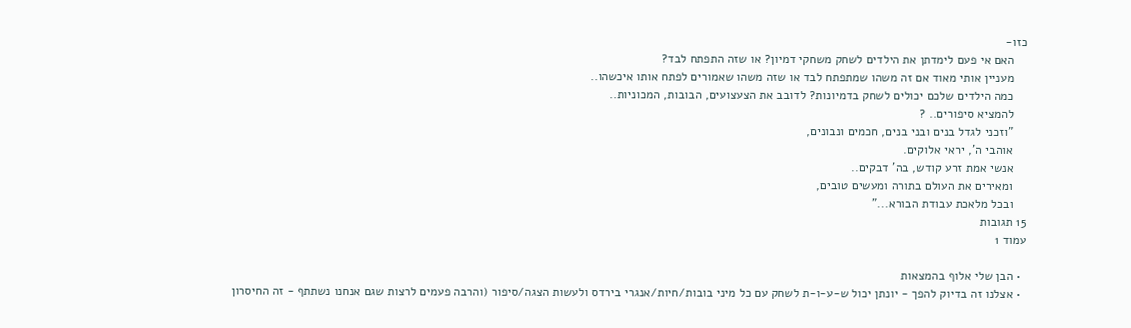כזו-
    האם אי פעם לימדתן את הילדים לשחק משחקי דמיון? או שזה התפתח לבד?
    מעניין אותי מאוד אם זה משהו שמתפתח לבד או שזה משהו שאמורים לפתח אותו איכשהו..
    כמה הילדים שלכם יכולים לשחק בדמיונות? לדובב את הצעצועים, הבובות, המכוניות..
    להמציא סיפורים.. ?
    "וזכני לגדל בנים ובני בנים, חכמים ונבונים,
    אוהבי ה', יראי אלוקים.
    אנשי אמת זרע קודש, בה' דבקים..
    ומאירים את העולם בתורה ומעשים טובים,
    ובכל מלאכת עבודת הבורא..."
15 תגובות
עמוד 1

  • הבן שלי אלוף בהמצאות
  • אצלנו זה בדיוק להפך - יונתן יכול ש-ע-ו-ת לשחק עם כל מיני בובות/חיות/אנגרי בירדס ולעשות הצגה/סיפור (והרבה פעמים לרצות שגם אנחנו נשתתף - זה החיסרון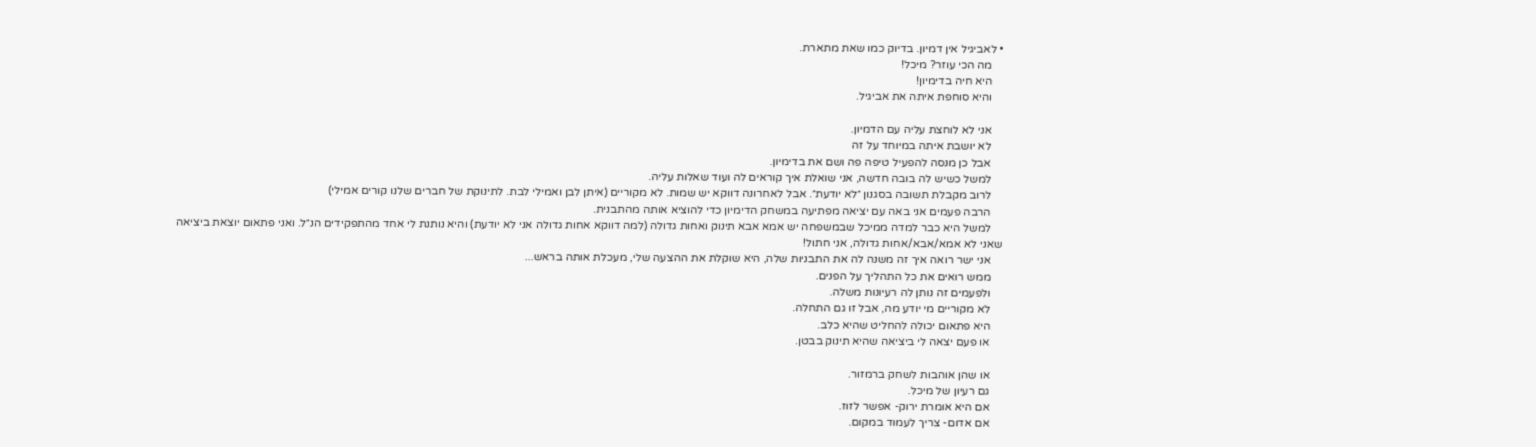• לאביגיל אין דמיון. בדיוק כמו שאת מתארת.
    מה הכי עוזר? מיכל!
    היא חיה בדימיון!
    והיא סוחפת איתה את אביגיל.

    אני לא לוחצת עליה עם הדמיון.
    לא יושבת איתה במיוחד על זה
    אבל כן מנסה להפעיל טיפה פה ושם את בדימיון.
    למשל כשיש לה בובה חדשה, אני שואלת איך קוראים לה ועוד שאלות עליה.
    לרוב מקבלת תשובה בסגנון ״לא יודעת״. אבל לאחרונה דווקא יש שמות. לא מקוריים (איתן לבן ואמילי לבת. לתינוקת של חברים שלנו קורים אמילי)
    הרבה פעמים אני באה עם יציאה מפתיעה במשחק הדימיון כדי להוציא אותה מהתבנית.
    למשל היא כבר למדה ממיכל שבמשפחה יש אמא אבא תינוק ואחות גדולה (למה דווקא אחות גדולה אני לא יודעת) והיא נותנת לי אחד מהתפקידים הנ״ל. ואני פתאום יוצאת ביציאה שאני לא אמא/אבא/אחות גדולה, אני חתול!
    אני ישר רואה איך זה משנה לה את התבניות שלה, היא שוקלת את ההצעה שלי, מעכלת אותה בראש...
    ממש רואים את כל התהליך על הפנים.
    ולפעמים זה נותן לה רעיונות משלה.
    לא מקוריים מי יודע מה, אבל זו גם התחלה.
    היא פתאום יכולה להחליט שהיא כלב.
    או פעם יצאה לי ביציאה שהיא תינוק בבטן.

    או שהן אוהבות לשחק ברמזור.
    גם רעיון של מיכל.
    אם היא אומרת ירוק- אפשר לזוז.
    אם אדום- צריך לעמוד במקום.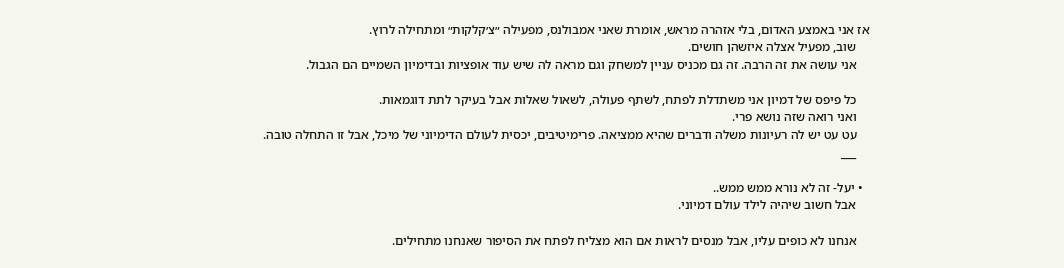אז אני באמצע האדום, בלי אזהרה מראש, אומרת שאני אמבולנס, מפעילה ״צ׳קלקות״ ומתחילה לרוץ.
    שוב, מפעיל אצלה איזשהן חושים.
    אני עושה את זה הרבה. זה גם מכניס עניין למשחק וגם מראה לה שיש עוד אופציות ובדימיון השמיים הם הגבול.

    כל פיפס של דמיון אני משתדלת לפתח, לשתף פעולה, לשאול שאלות אבל בעיקר לתת דוגמאות.
    ואני רואה שזה נושא פרי.
    עט עט יש לה רעיונות משלה ודברים שהיא ממציאה. פרימיטיבים, יכסית לעולם הדימיוני של מיכל, אבל זו התחלה טובה.
    ___

  • יעל- זה לא נורא ממש ממש..
    אבל חשוב שיהיה לילד עולם דמיוני.

    אנחנו לא כופים עליו, אבל מנסים לראות אם הוא מצליח לפתח את הסיפור שאנחנו מתחילים.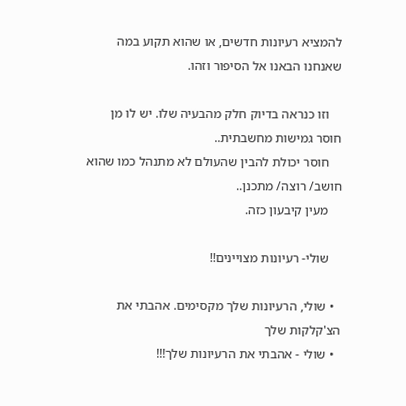להמציא רעיונות חדשים, או שהוא תקוע במה שאנחנו הבאנו אל הסיפור וזהו.

    וזו כנראה בדיוק חלק מהבעיה שלו. יש לו מן חוסר גמישות מחשבתית..
    חוסר יכולת להבין שהעולם לא מתנהל כמו שהוא חושב/ רוצה/ מתכנן..
    מעין קיבעון כזה.

    שולי- רעיונות מצויינים!!

  • שולי, הרעיונות שלך מקסימים. אהבתי את הצ'קלקות שלך
  • שולי - אהבתי את הרעיונות שלך!!!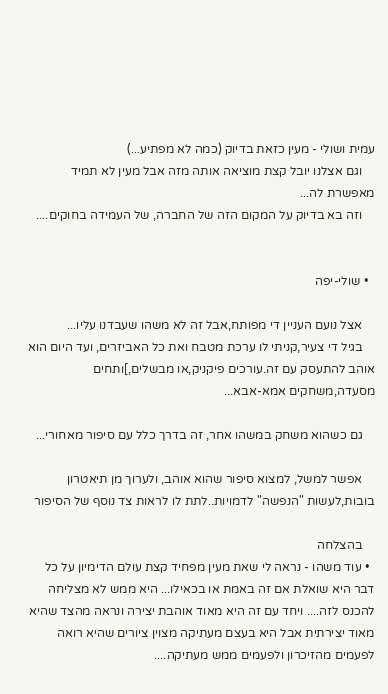עמית ושולי - מעין כזאת בדיוק (כמה לא מפתיע...)
    וגם אצלנו יובל קצת מוציאה אותה מזה אבל מעין לא תמיד מאפשרת לה...
    וזה בא בדיוק על המקום הזה של החברה, של העמידה בחוקים....


  • שולי-יפה

    אצל נועם העניין די מפותח,אבל זה לא משהו שעבדנו עליו...
    בגיל די צעיר,קניתי לו ערכת מטבח ואת כל האביזרים, ועד היום הוא אוהב להתעסק עם זה.עורכים פיקניק,או מבשלים,]ותחים מסעדה,משחקים אמא-אבא...

    גם כשהוא משחק במשהו אחר, זה בדרך כלל עם סיפור מאחורי...

    אפשר למשל, למצוא סיפור שהוא אוהב, ולערוך מן תיאטרון בובות,לעשות "הנפשה" לדמויות..לתת לו לראות צד נוסף של הסיפור

    בהצלחה
  • עוד משהו - נראה לי שאת מעין מפחיד קצת עולם הדימיון על כל דבר היא שואלת אם זה באמת או בכאילו... היא ממש לא מצליחה להכנס לזה.... ויחד עם זה היא מאוד אוהבת יצירה ונראה מהצד שהיא מאוד יצירתית אבל היא בעצם מעתיקה מצוין ציורים שהיא רואה לפעמים מהזיכרון ולפעמים ממש מעתיקה....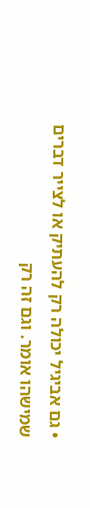• גם אביגיל יכולה רק להעתיק או לצייר דברים שמישהו אומר. וגם זה רק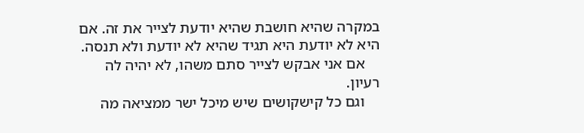במקרה שהיא חושבת שהיא יודעת לצייר את זה. אם היא לא יודעת היא תגיד שהיא לא יודעת ולא תנסה.
    אם אני אבקש לצייר סתם משהו, לא יהיה לה רעיון.
    וגם כל קישקושים שיש מיכל ישר ממציאה מה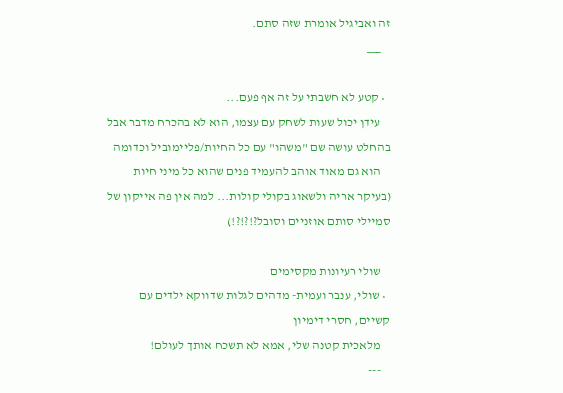זה ואביגיל אומרת שזה סתם.
    ___

  • קטע לא חשבתי על זה אף פעם...
    עידן יכול שעות לשחק עם עצמו, הוא לא בהכרח מדבר אבל בהחלט עושה שם "משהו" עם כל החיות/פליימוביל וכדומה
    הוא גם מאוד אוהב להעמיד פנים שהוא כל מיני חיות (בעיקר אריה ולשאוג בקולי קולות... למה אין פה אייקון של סמיילי סותם אוזניים וסובל?!?!?!)

    שולי רעיונות מקסימים
  • שולי, ענבר ועמית- מדהים לגלות שדווקא ילדים עם קשיים, חסרי דימיון
    מלאכית קטנה שלי, אמא לא תשכח אותך לעולם!
    ---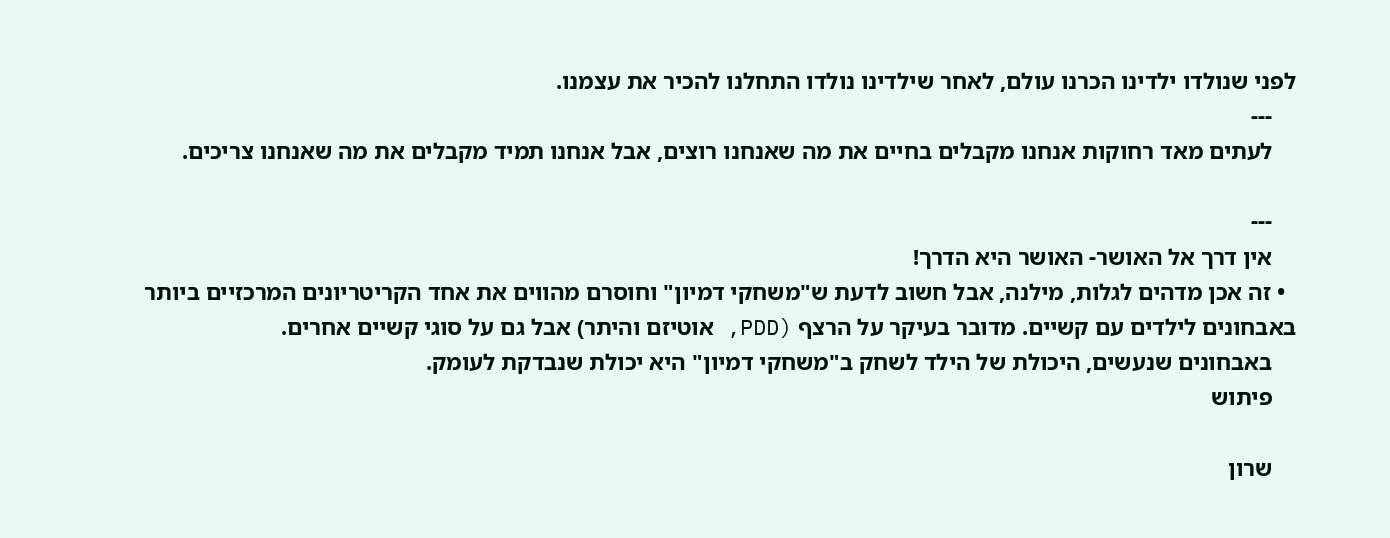לפני שנולדו ילדינו הכרנו עולם, לאחר שילדינו נולדו התחלנו להכיר את עצמנו.
    ---
    לעתים מאד רחוקות אנחנו מקבלים בחיים את מה שאנחנו רוצים, אבל אנחנו תמיד מקבלים את מה שאנחנו צריכים.

    ---
    אין דרך אל האושר- האושר היא הדרך!
  • זה אכן מדהים לגלות, מילנה, אבל חשוב לדעת ש"משחקי דמיון" וחוסרם מהווים את אחד הקריטריונים המרכזיים ביותר באבחונים לילדים עם קשיים. מדובר בעיקר על הרצף (PDD, אוטיזם והיתר) אבל גם על סוגי קשיים אחרים.
    באבחונים שנעשים, היכולת של הילד לשחק ב"משחקי דמיון" היא יכולת שנבדקת לעומק.
    פיתוש

    שרון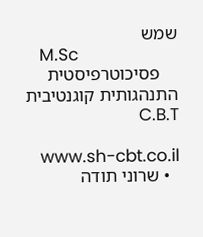שמש
    M.Sc
    פסיכוטרפיסטית התנהגותית קוגנטיבית C.B.T

    www.sh-cbt.co.il
  • שרוני תודה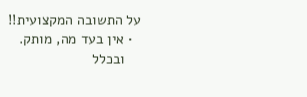על התשובה המקצועית!!
  • אין בעד מה, מותק.
    ובכלל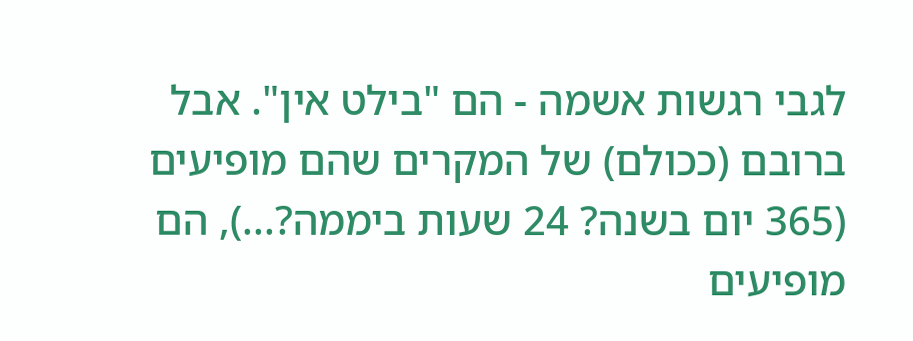לגבי רגשות אשמה - הם "בילט אין". אבל ברובם (ככולם) של המקרים שהם מופיעים (365 יום בשנה? 24 שעות ביממה?...), הם מופיעים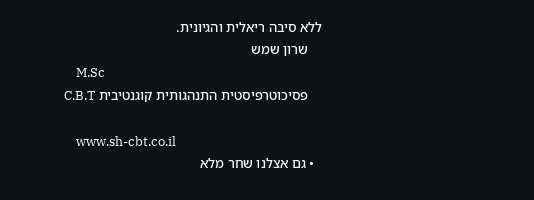ללא סיבה ריאלית והגיונית.
    שרון שמש
    M.Sc
    פסיכוטרפיסטית התנהגותית קוגנטיבית C.B.T

    www.sh-cbt.co.il
  • גם אצלנו שחר מלא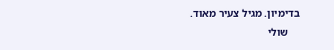בדימיון. מגיל צעיר מאוד.
    שולי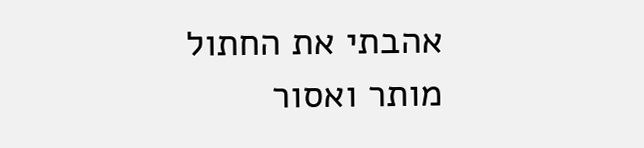אהבתי את החתול
מותר ואסור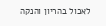לאכול בהריון והנקה